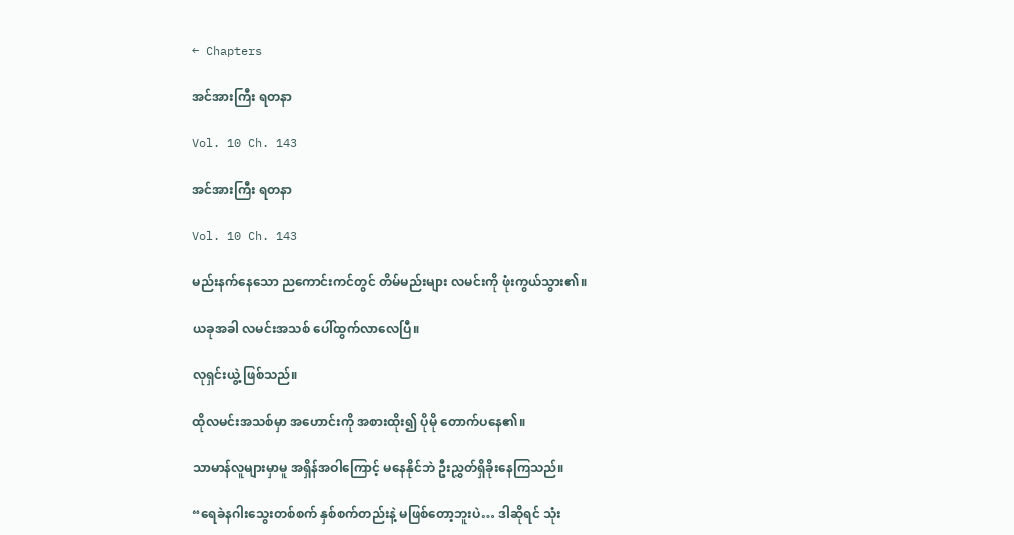← Chapters

အင်အားကြီး ရတနာ

Vol. 10 Ch. 143

အင်အားကြီး ရတနာ

Vol. 10 Ch. 143

မည်းနက်နေသော ညကောင်းကင်တွင် တိမ်မည်းများ လမင်းကို ဖုံးကွယ်သွား၏။

ယခုအခါ လမင်းအသစ် ပေါ်ထွက်လာလေပြီ။

လုရှင်းယွဲ့ ဖြစ်သည်။

ထိုလမင်းအသစ်မှာ အဟောင်းကို အစားထိုး၍ ပိုမို တောက်ပနေ၏။

သာမာန်လူများမှာမူ အရှိန်အဝါကြောင့် မနေနိုင်ဘဲ ဦးညွှတ်ရှိခိုးနေကြသည်။

“ရေခဲနဂါးသွေးတစ်စက် နှစ်စက်တည်းနဲ့ မဖြစ်တော့ဘူးပဲ… ဒါဆိုရင် သုံး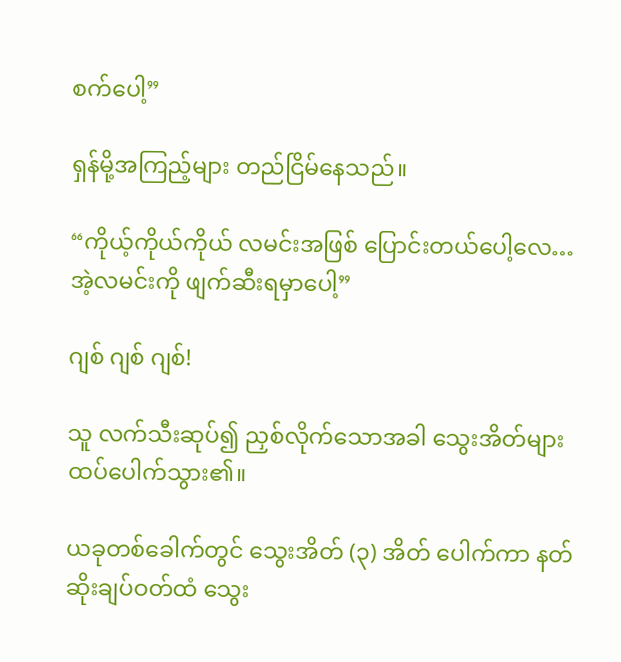စက်ပေါ့”

ရှန်မို့အကြည့်များ တည်ငြိမ်နေသည်။

“ကိုယ့်ကိုယ်ကိုယ် လမင်းအဖြစ် ပြောင်းတယ်ပေါ့လေ… အဲ့လမင်းကို ဖျက်ဆီးရမှာပေါ့”

ဂျစ် ဂျစ် ဂျစ်!

သူ လက်သီးဆုပ်၍ ညှစ်လိုက်သောအခါ သွေးအိတ်များ ထပ်ပေါက်သွား၏။

ယခုတစ်ခေါက်တွင် သွေးအိတ် (၃) အိတ် ပေါက်ကာ နတ်ဆိုးချပ်ဝတ်ထံ သွေး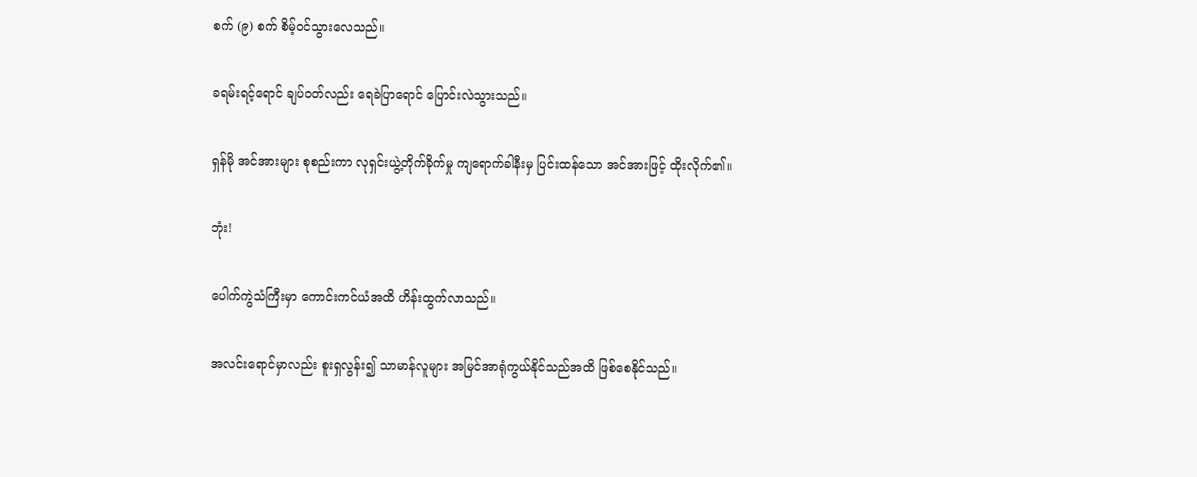စက် (၉) စက် စိမ့်ဝင်သွားလေသည်။

ခရမ်းရင့်ရောင် ချပ်ဝတ်လည်း ရေခဲပြာရောင် ပြောင်းလဲသွားသည်။

ရှန်မို အင်အားများ စုစည်းကာ လုရှင်းယွဲ့တိုက်ခိုက်မှု ကျရောက်ခါနီးမှ ပြင်းထန်သော အင်အားဖြင့် ထိုးလိုက်၏။

ဘုံး!

ပေါက်ကွဲသံကြီးမှာ ကောင်းကင်ယံအထိ ဟိန်းထွက်လာသည်။

အလင်းရောင်မှာလည်း စူးရှလွန်း၍ သာမာန်လူများ အမြင်အာရုံကွယ်နိုင်သည်အထိ ဖြစ်စေနိုင်သည်။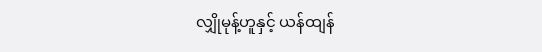လျှိုမုန့်ဟူနှင့် ယန်ထျန်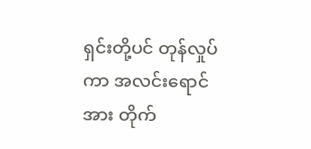ရှင်းတို့ပင် တုန်လှုပ်ကာ အလင်းရောင်အား တိုက်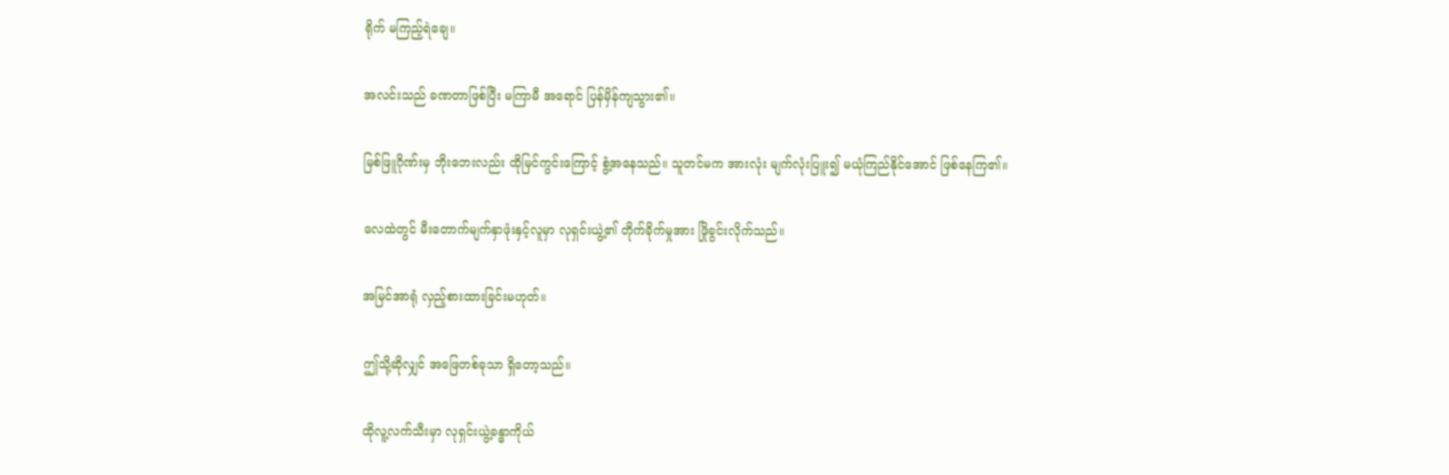ရိုက် မကြည့်ရဲချေ။

အလင်းသည် ခဏတာဖြစ်ပြီး မကြာမီ အရောင် ပြန်မှိန်ကျသွား၏။

မြစ်ဖြူဂိုဏ်းမှ ဘိုးဘေးလည်း ထိုမြင်ကွင်းကြောင့် စွံ့အနေသည်။ သူတင်မက အားလုံး မျက်လုံးပြူး၍ မယုံကြည်နိုင်အောင် ဖြစ်နေကြ၏။

လေထဲတွင် မီးတောက်မျက်နှာဖုံးနှင့်လူမှာ လုရှင်းယွဲ့၏ တိုက်ခိုက်မှုအား ဖြိုခွင်းလိုက်သည်။

အမြင်အာရုံ လှည့်စားထားခြင်းမဟုတ်။

ဤသို့ဆိုလျှင် အဖြေတစ်ခုသာ ရှိတော့သည်။

ထိုလူ့လက်သီးမှာ လုရှင်းယွဲ့ခန္ဓာကိုယ်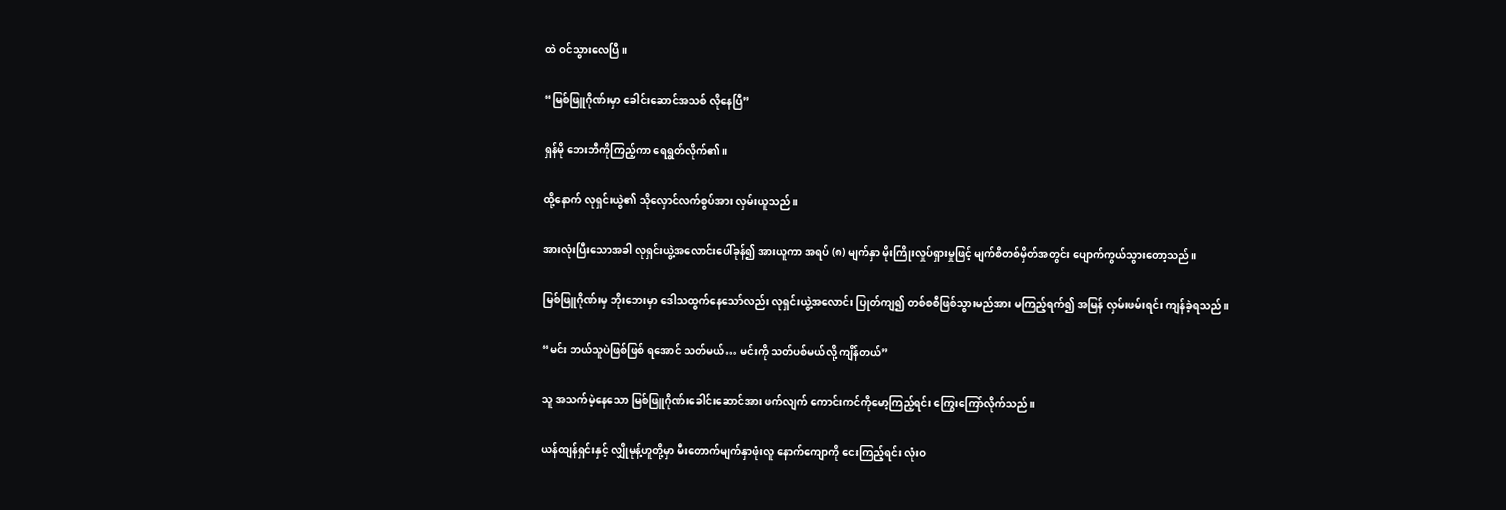ထဲ ဝင်သွားလေပြီ။

“မြစ်ဖြူဂိုဏ်းမှာ ခေါင်းဆောင်အသစ် လိုနေပြီ”

ရှန်မို ဘေးဘီကိုကြည့်ကာ ရေရွတ်လိုက်၏။

ထို့နောက် လုရှင်းယွဲ၏ သိုလှောင်လက်စွပ်အား လှမ်းယူသည်။

အားလုံးပြီးသောအခါ လုရှင်းယွဲ့အလောင်းပေါ်ခုန်၍ အားယူကာ အရပ် (၈) မျက်နှာ မိုးကြိုးလှုပ်ရှားမှုဖြင့် မျက်စိတစ်မှိတ်အတွင်း ပျောက်ကွယ်သွားတော့သည်။

မြစ်ဖြူဂိုဏ်းမှ ဘိုးဘေးမှာ ဒေါသထွက်နေသော်လည်း လုရှင်းယွဲ့အလောင်း ပြုတ်ကျ၍ တစ်စစီဖြစ်သွားမည်အား မကြည့်ရက်၍ အမြန် လှမ်းဖမ်းရင်း ကျန်ခဲ့ရသည်။

“မင်း ဘယ်သူပဲဖြစ်ဖြစ် ရအောင် သတ်မယ်… မင်းကို သတ်ပစ်မယ်လို့ ကျိန်တယ်”

သူ အသက်မဲ့နေသော မြစ်ဖြူဂိုဏ်းခေါင်းဆောင်အား ဖက်လျက် ကောင်းကင်ကိုမော့ကြည့်ရင်း ကြွေးကြော်လိုက်သည်။

ယန်ထျန်ရှင်းနှင့် လျှိုမုန့်ဟူတို့မှာ မီးတောက်မျက်နှာဖုံးလူ နောက်ကျောကို ငေးကြည့်ရင်း လုံးဝ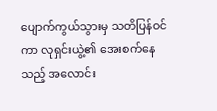ပျောက်ကွယ်သွားမှ သတိပြန်ဝင်ကာ လုရှင်းယွဲ့၏ အေးစက်နေသည့် အလောင်း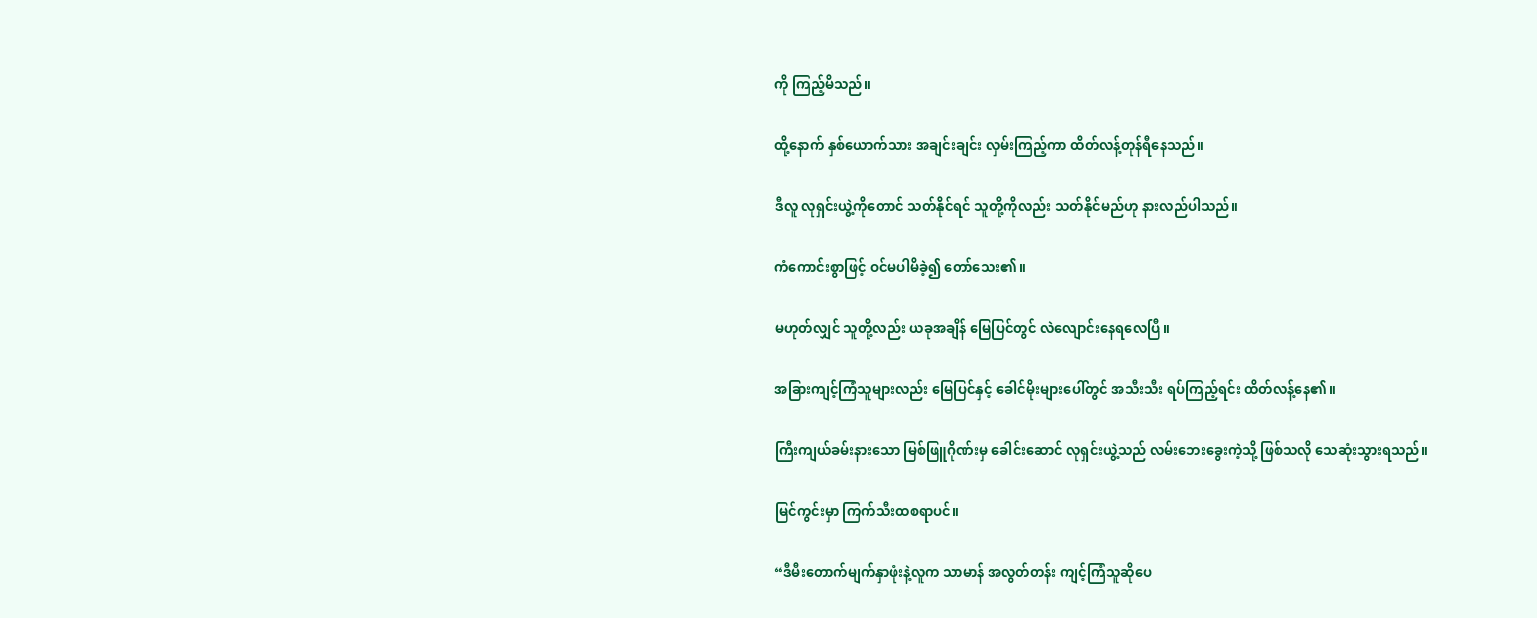ကို ကြည့်မိသည်။

ထို့နောက် နှစ်ယောက်သား အချင်းချင်း လှမ်းကြည့်ကာ ထိတ်လန့်တုန်ရီနေသည်။

ဒီလူ လုရှင်းယွဲ့ကိုတောင် သတ်နိုင်ရင် သူတို့ကိုလည်း သတ်နိုင်မည်ဟု နားလည်ပါသည်။

ကံကောင်းစွာဖြင့် ဝင်မပါမိခဲ့၍ တော်သေး၏။

မဟုတ်လျှင် သူတို့လည်း ယခုအချိန် မြေပြင်တွင် လဲလျောင်းနေရလေပြီ။

အခြားကျင့်ကြံသူများလည်း မြေပြင်နှင့် ခေါင်မိုးများပေါ်တွင် အသီးသီး ရပ်ကြည့်ရင်း ထိတ်လန့်နေ၏။

ကြီးကျယ်ခမ်းနားသော မြစ်ဖြူဂိုဏ်းမှ ခေါင်းဆောင် လုရှင်းယွဲ့သည် လမ်းဘေးခွေးကဲ့သို့ ဖြစ်သလို သေဆုံးသွားရသည်။

မြင်ကွင်းမှာ ကြက်သီးထစရာပင်။

“ဒီမီးတောက်မျက်နှာဖုံးနဲ့လူက သာမာန် အလွတ်တန်း ကျင့်ကြံသူဆိုပေ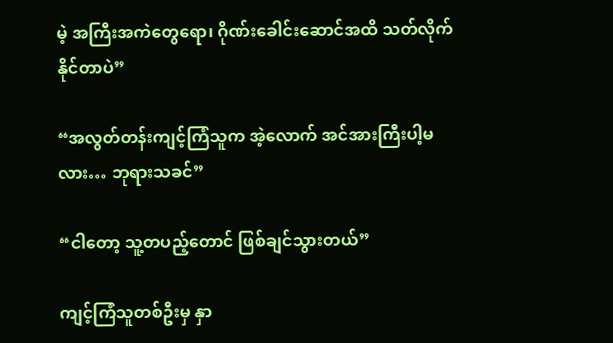မဲ့ အကြီးအကဲတွေရော၊ ဂိုဏ်းခေါင်းဆောင်အထိ သတ်လိုက်နိုင်တာပဲ”

“အလွတ်တန်းကျင့်ကြံသူက အဲ့လောက် အင်အားကြီးပါ့မလား… ဘုရားသခင်”

“ငါတော့ သူ့တပည့်တောင် ဖြစ်ချင်သွားတယ်”

ကျင့်ကြံသူတစ်ဦးမှ နှာ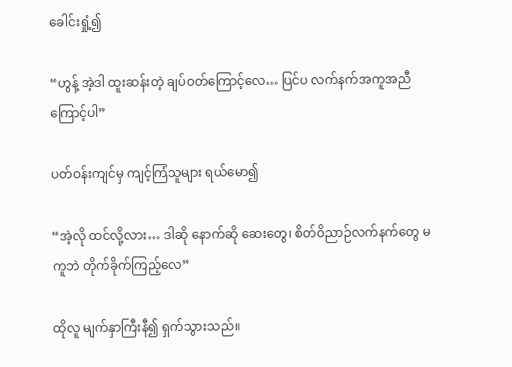ခေါင်းရှုံ့၍

“ဟွန့် အဲ့ဒါ ထူးဆန်းတဲ့ ချပ်ဝတ်ကြောင့်လေ… ပြင်ပ လက်နက်အကူအညီကြောင့်ပါ”

ပတ်ဝန်းကျင်မှ ကျင့်ကြံသူများ ရယ်မော၍

“အဲ့လို ထင်လို့လား… ဒါဆို နောက်ဆို ဆေးတွေ၊ စိတ်ဝိညာဉ်လက်နက်တွေ မကူဘဲ တိုက်ခိုက်ကြည့်လေ”

ထိုလူ မျက်နှာကြီးနီ၍ ရှက်သွားသည်။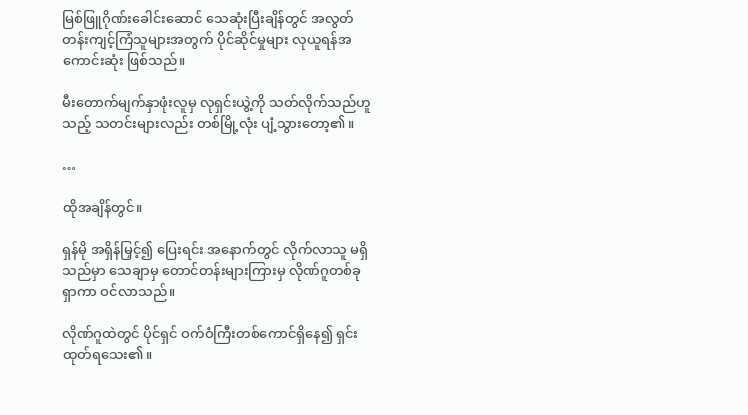မြစ်ဖြူဂိုဏ်းခေါင်းဆောင် သေဆုံးပြီးချိန်တွင် အလွတ်တန်းကျင့်ကြံသူများအတွက် ပိုင်ဆိုင်မှုများ လုယူရန်အကောင်းဆုံး ဖြစ်သည်။

မီးတောက်မျက်နှာဖုံးလူမှ လုရှင်းယွဲ့ကို သတ်လိုက်သည်ဟူသည့် သတင်းများလည်း တစ်မြို့လုံး ပျံ့သွားတော့၏။

…

ထိုအချိန်တွင်။

ရှန်မို အရှိန်မြှင့်၍ ပြေးရင်း အနောက်တွင် လိုက်လာသူ မရှိသည်မှာ သေချာမှ တောင်တန်းများကြားမှ လိုဏ်ဂူတစ်ခုရှာကာ ဝင်လာသည်။

လိုဏ်ဂူထဲတွင် ပိုင်ရှင် ဝက်ဝံကြီးတစ်ကောင်ရှိနေ၍ ရှင်းထုတ်ရသေး၏။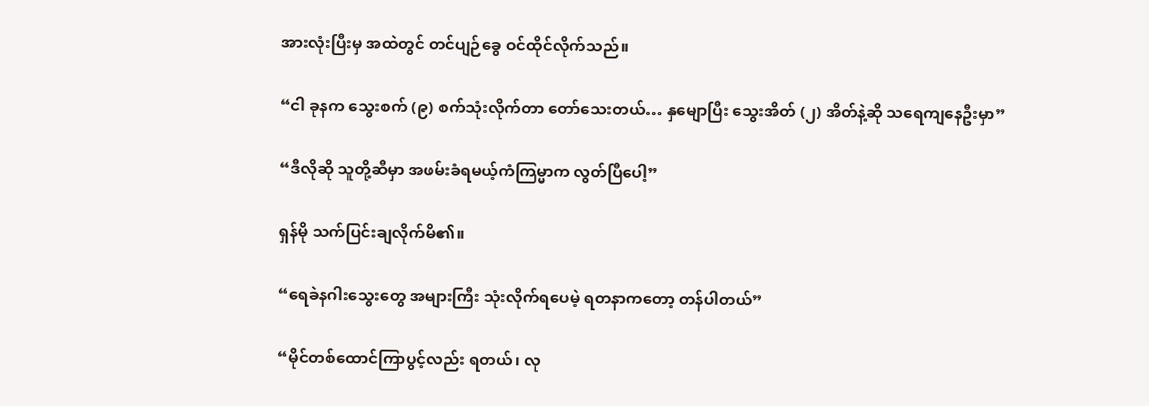အားလုံးပြီးမှ အထဲတွင် တင်ပျဉ်ခွေ ဝင်ထိုင်လိုက်သည်။

“ငါ ခုနက သွေးစက် (၉) စက်သုံးလိုက်တာ တော်သေးတယ်… နှမျောပြီး သွေးအိတ် (၂) အိတ်နဲ့ဆို သရေကျနေဦးမှာ”

“ဒီလိုဆို သူတို့ဆီမှာ အဖမ်းခံရမယ့်ကံကြမ္မာက လွတ်ပြီပေါ့”

ရှန်မို သက်ပြင်းချလိုက်မိ၏။

“ရေခဲနဂါးသွေးတွေ အများကြီး သုံးလိုက်ရပေမဲ့ ရတနာကတော့ တန်ပါတယ်”

“မိုင်တစ်ထောင်ကြာပွင့်လည်း ရတယ်၊ လု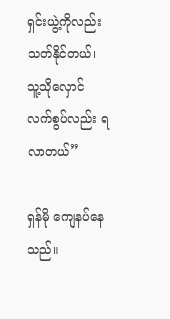ရှင်းယွဲ့ကိုလည်း သတ်နိုင်တယ်၊ သူ့သိုလှောင်လက်စွပ်လည်း ရလာတယ်”

ရှန်မို ကျေနပ်နေသည်။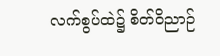လက်စွပ်ထဲ၌ စိတ်ဝိညာဉ်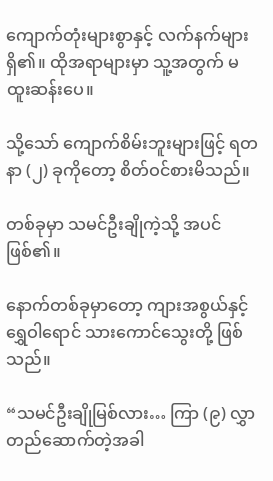ကျောက်တုံးများစွာနှင့် လက်နက်များ ရှိ၏။ ထိုအရာများမှာ သူ့အတွက် မထူးဆန်းပေ။

သို့သော် ကျောက်စိမ်းဘူးများဖြင့် ရတနာ (၂) ခုကိုတော့ စိတ်ဝင်စားမိသည်။

တစ်ခုမှာ သမင်ဦးချိုကဲ့သို့ အပင်ဖြစ်၏။

နောက်တစ်ခုမှာတော့ ကျားအစွယ်နှင့် ရွှေဝါရောင် သားကောင်သွေးတို့ ဖြစ်သည်။

“သမင်ဦးချိုမြစ်လား… ကြာ (၉) လွှာ တည်ဆောက်တဲ့အခါ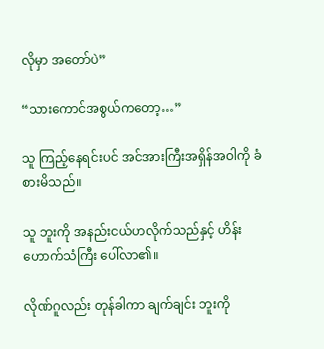လိုမှာ အတော်ပဲ”

“သားကောင်အစွယ်ကတော့…”

သူ ကြည့်နေရင်းပင် အင်အားကြီးအရှိန်အဝါကို ခံစားမိသည်။

သူ ဘူးကို အနည်းငယ်ဟလိုက်သည်နှင့် ဟိန်းဟောက်သံကြီး ပေါ်လာ၏။

လိုဏ်ဂူလည်း တုန်ခါကာ ချက်ချင်း ဘူးကို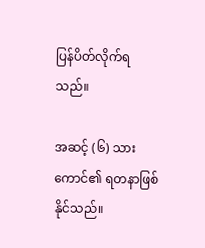ပြန်ပိတ်လိုက်ရသည်။

အဆင့် (၆) သားကောင်၏ ရတနာဖြစ်နိုင်သည်။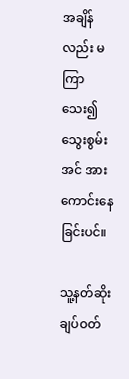အချိန်လည်း မကြာသေး၍ သွေးစွမ်းအင် အားကောင်းနေခြင်းပင်။

သူ့နတ်ဆိုးချပ်ဝတ်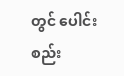တွင် ပေါင်းစည်း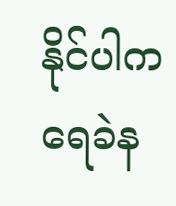နိုင်ပါက ရေခဲန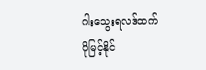ဂါးသွေးရလဒ်ထက် ပိုမြင့်နိုင်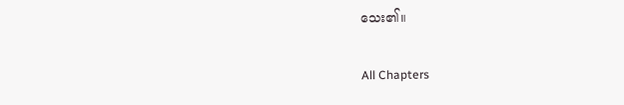သေး၏။

All Chapters